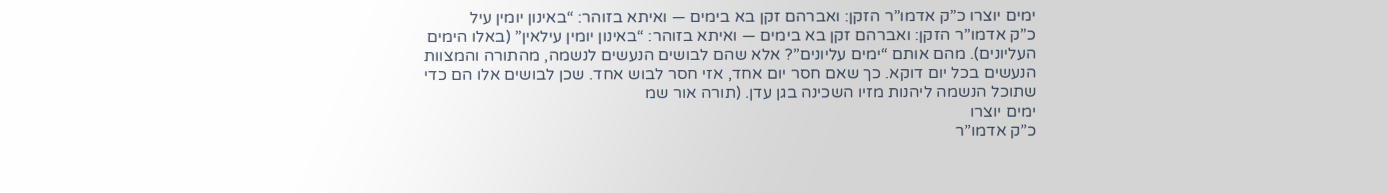ימים יוצרו כ”ק אדמו”ר הזקן: ואברהם זקן בא בימים — ואיתא בזוהר: “באינון יומין עיל
כ”ק אדמו”ר הזקן: ואברהם זקן בא בימים — ואיתא בזוהר: “באינון יומין עילאין” (באלו הימים העליונים). מהם אותם “ימים עליונים”? אלא שהם לבושים הנעשים לנשמה, מהתורה והמצוות הנעשים בכל יום דוקא. כך שאם חסר יום אחד, אזי חסר לבוש אחד. שכן לבושים אלו הם כדי שתוכל הנשמה ליהנות מזיו השכינה בגן עדן. (תורה אור שמ
ימים יוצרו
כ”ק אדמו”ר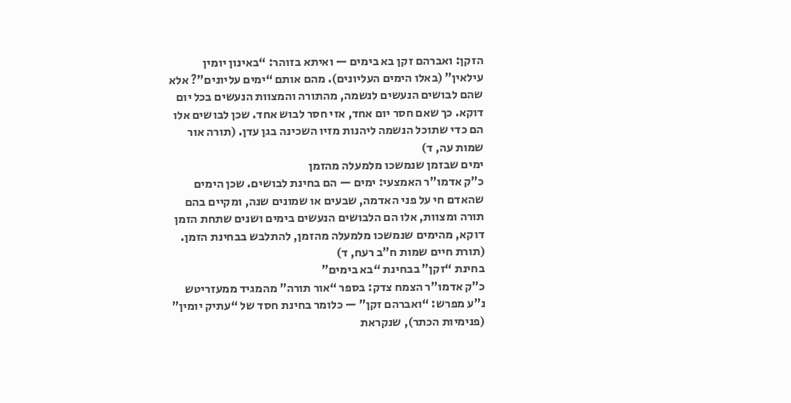הזקן: ואברהם זקן בא בימים — ואיתא בזוהר: “באינון יומין עילאין” (באלו הימים העליונים). מהם אותם “ימים עליונים”? אלא שהם לבושים הנעשים לנשמה, מהתורה והמצוות הנעשים בכל יום דוקא. כך שאם חסר יום אחד, אזי חסר לבוש אחד. שכן לבושים אלו הם כדי שתוכל הנשמה ליהנות מזיו השכינה בגן עדן. (תורה אור שמות עה, ד)
ימים שבזמן שנמשכו מלמעלה מהזמן
כ”ק אדמו”ר האמצעי: ימים — הם בחינת לבושים. שכן הימים שהאדם חי על פני האדמה, שבעים או שמונים שנה, ומקיים בהם תורה ומצוות, אלו הם הלבושים הנעשים בימים ושנים שתחת הזמן דוקא, מהימים שנמשכו מלמעלה מהזמן, להתלבש בבחינת הזמן. (תורת חיים שמות ח”ב רעח, ד)
בחינת “זקן” בבחינת “בא בימים”
כ”ק אדמו”ר הצמח צדק: בספר “אור תורה” מהמגיד ממעזריטש נ”ע מפרש: “ואברהם זקן” — כלומר בחינת חסד של “עתיק יומין” (פנימיות הכתר), שנקראת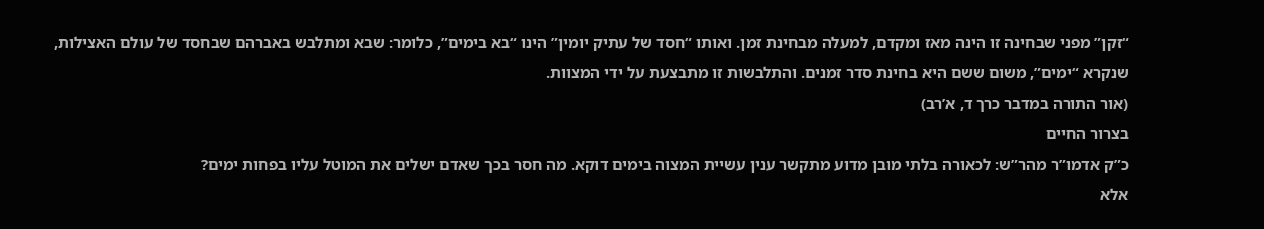“זקן” מפני שבחינה זו הינה מאז ומקדם, למעלה מבחינת זמן. ואותו “חסד של עתיק יומין” הינו “בא בימים”, כלומר: שבא ומתלבש באברהם שבחסד של עולם האצילות, שנקרא “ימים”, משום ששם היא בחינת סדר זמנים. והתלבשות זו מתבצעת על ידי המצוות.
(אור התורה במדבר כרך ד, א’רב)
בצרור החיים
כ”ק אדמו”ר מהר”ש: לכאורה בלתי מובן מדוע מתקשר ענין עשיית המצוה בימים דוקא. מה חסר בכך שאדם ישלים את המוטל עליו בפחות ימים?
אלא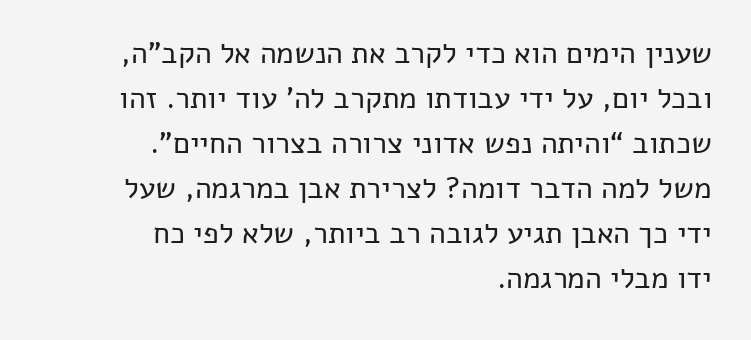שענין הימים הוא כדי לקרב את הנשמה אל הקב”ה, ובכל יום, על ידי עבודתו מתקרב לה’ עוד יותר. זהו שכתוב “והיתה נפש אדוני צרורה בצרור החיים”. משל למה הדבר דומה? לצרירת אבן במרגמה, שעל ידי כך האבן תגיע לגובה רב ביותר, שלא לפי כח ידו מבלי המרגמה.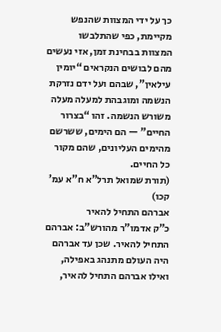כך על ידי המצוות שהנפש מקיימת, כפי שהתלבשו המצוות בבחינת זמן, אזי נעשים מהם לבושים הנקראים “יומין עילאין”, שבהם ועל ידם נזרקת הנשמה ומוגבהת למעלה מעלה משורש הנשמה. זהו “בצרור החיים” — הם הימים, ששרשם מהימים העליונים, שהם מקור כל החיים.
(תורת שמואל תרל”א ח”א עמ’ קכו)
אברהם התחיל להאיר
כ”ק אדמו”ר מהורש”ב: אברהם התחיל להאיר. שכן עד אברהם היה העולם מתנהג באפילה, ואילו אברהם התחיל להאיר,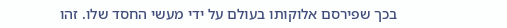בכך שפירסם אלוקותו בעולם על ידי מעשי החסד שלו. זהו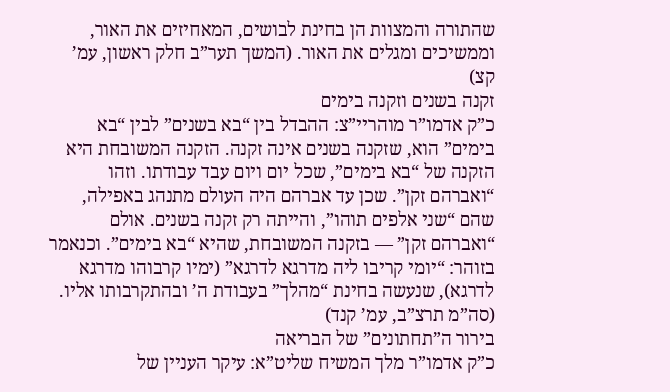שהתורה והמצוות הן בחינת לבושים, המאחיזים את האור, וממשיכים ומגלים את האור. (המשך תער”ב חלק ראשון, עמ’ קצ)
זקנה בשנים וזקנה בימים
כ”ק אדמו”ר מוהריי”צ: ההבדל בין “בא בשנים” לבין “בא בימים” הוא, שזקנה בשנים אינה זקנה. הזקנה המשובחת היא הזקנה של “בא בימים”, שכל יום ויום עבד עבודתו. וזהו “ואברהם זקן”. שכן עד אברהם היה העולם מתנהג באפילה, שהם “שני אלפים תוהו”, והייתה רק זקנה בשנים. אולם “ואברהם זקן” — בזקנה המשובחת, שהיא “בא בימים”. וכנאמר בזוהר: “יומי קריבו ליה מדרגא לדרגא” (ימיו קרבוהו מדרגא לדרגא), שנעשה בחינת “מהלך” בעבודת ה’ ובהתקרבותו אליו.
(סה”מ תרצ”ב, עמ’ קנד)
בירור ה”תחתונים” של הבריאה
כ”ק אדמו”ר מלך המשיח שליט”א: עיקר העניין של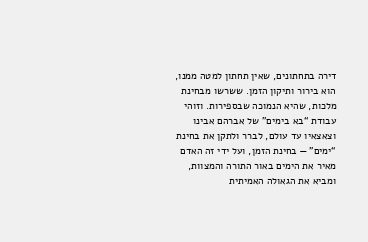דירה בתחתונים, שאין תחתון למטה ממנו, הוא בירור ותיקון הזמן. ששרשו מבחינת מלכות, שהיא הנמוכה שבספירות. וזוהי עבודת “בא בימים” של אברהם אבינו וצאצאיו עד עולם, לברר ולתקן את בחינת “ימים” — בחינת הזמן, ועל ידי זה האדם מאיר את הימים באור התורה והמצוות, ומביא את הגאולה האמיתית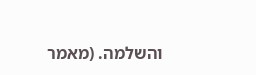והשלמה. (מאמר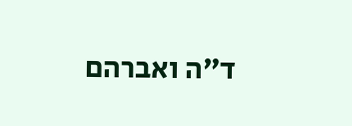ד”ה ואברהם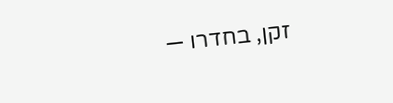זקן, בחדרו —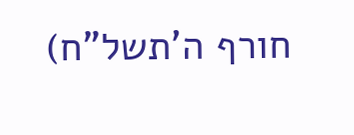חורף ה’תשל”ח)